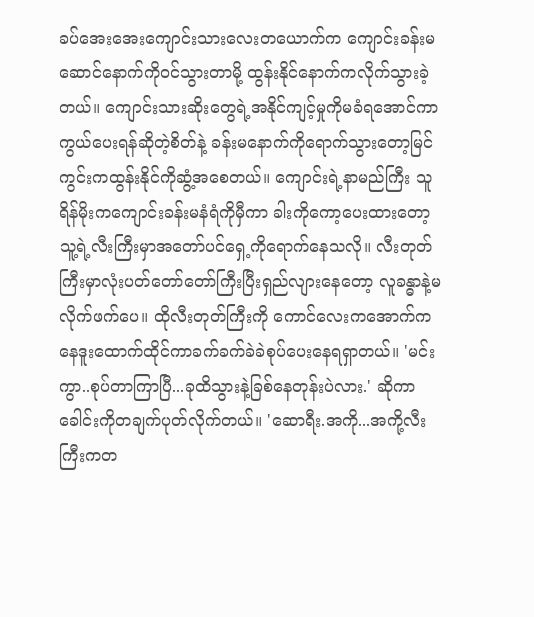ခပ်အေးအေးကျောင်းသားလေးတယောက်က ကျောင်းခန်းမဆောင်နောက်ကိုဝင်သွားတာမို့ ထွန်းနိုင်နောက်ကလိုက်သွားခဲ့တယ်။ ကျောင်းသားဆိုးတွေရဲ့အနိုင်ကျင့်မှုကိုမခံရအောင်ကာကွယ်ပေးရန်ဆိုတဲ့စိတ်နဲ့ ခန်းမနောက်ကိုရောက်သွားတော့မြင်ကွင်းကထွန်းနိုင်ကိုဆွံ့အစေတယ်။ ကျောင်းရဲ့နာမည်ကြီး သူရိန်မိုးကကျောင်းခန်းမနံရံကိုမှီကာ ခါးကိုကော့ပေးထားတော့ သူ့ရဲ့လီးကြီးမှာအတော်ပင်ရှေ့ကိုရောက်နေသလို။ လီးတုတ်ကြီးမှာလုံးပတ်တော်တော်ကြီးပြီးရှည်လျားနေတော့ လူခန္ဓာနဲ့မလိုက်ဖက်ပေ။ ထိုလီးတုတ်ကြီးကို ကောင်လေးကအောက်ကနေဒူးထောက်ထိုင်ကာခက်ခက်ခဲခဲစုပ်ပေးနေရရှာတယ်။ 'မင်းကွာ..စုပ်တာကြာပြီ...ခုထိသွားနဲ့ခြစ်နေတုန်းပဲလား.' ဆိုကာခေါင်းကိုတချက်ပုတ်လိုက်တယ်။ 'ဆောရီး.အကို...အကို့လီးကြီးကတ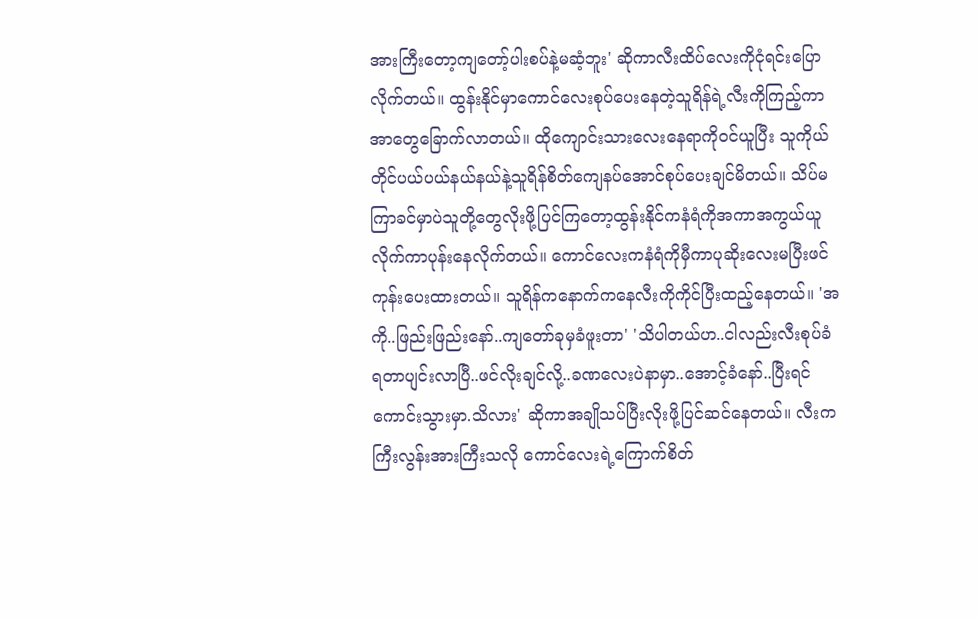အားကြီးတော့ကျတော့်ပါးစပ်နဲ့မဆံ့ဘူး' ဆိုကာလီးထိပ်လေးကိုငုံရင်းပြောလိုက်တယ်။ ထွန်းနိုင်မှာကောင်လေးစုပ်ပေးနေတဲ့သူရိန်ရဲ့လီးကိုကြည့်ကာ အာတွေခြောက်လာတယ်။ ထိုကျောင်းသားလေးနေရာကိုဝင်ယူပြီး သူကိုယ်တိုင်ပယ်ပယ်နယ်နယ်နဲ့သူရိန်စိတ်ကျေနပ်အောင်စုပ်ပေးချင်မိတယ်။ သိပ်မကြာခင်မှာပဲသူတို့တွေလိုးဖို့ပြင်ကြတော့ထွန်းနိုင်ကနံရံကိုအကာအကွယ်ယူလိုက်ကာပုန်းနေလိုက်တယ်။ ကောင်လေးကနံရံကိုမှီကာပုဆိုးလေးမပြီးဖင်ကုန်းပေးထားတယ်။ သူရိန်ကနောက်ကနေလီးကိုကိုင်ပြီးထည့်နေတယ်။ 'အကို..ဖြည်းဖြည်းနော်..ကျတော်ခုမှခံဖူးတာ' 'သိပါတယ်ဟ..ငါလည်းလီးစုပ်ခံရတာပျင်းလာပြီ..ဖင်လိုးချင်လို့..ခဏလေးပဲနာမှာ..အောင့်ခံနော်..ပြီးရင်ကောင်းသွားမှာ.သိလား' ဆိုကာအချိုသပ်ပြီးလိုးဖို့ပြင်ဆင်နေတယ်။ လီးကကြီးလွန်းအားကြီးသလို ကောင်လေးရဲ့ကြောက်စိတ်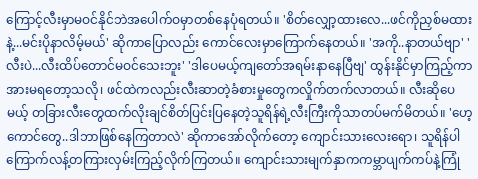ကြောင့်လီးမှာမဝင်နိုင်ဘဲအပေါက်ဝမှာတစ်နေပုံရတယ်။ 'စိတ်လျှော့ထားလေ...ဖင်ကိုညှစ်မထားနဲ့...မင်းပိုနာလိမ့်မယ်' ဆိုကာပြောလည်း ကောင်လေးမှာကြောက်နေတယ်။ 'အကို..နာတယ်ဗျာ' 'လီးပဲ...လီးထိပ်တောင်မဝင်သေးဘူး' 'ဒါပေမယ့်ကျတော်အရမ်းနာနေပြီဗျ' ထွန်းနိုင်မှာကြည့်ကာအားမရတော့သလို၊ ဖင်ထဲကလည်းလီးဆာတဲ့ခံစားမှုတွေကလှိုက်တက်လာတယ်။ လီးဆိုပေမယ့် တခြားလီးတွေထက်လိုးချင်စိတ်ပြင်းပြနေတဲ့သူရိန်ရဲ့လီးကြီးကိုသာတပ်မက်မိတယ်။ 'ဟေ့ကောင်တွေ..ဒါဘာဖြစ်နေကြတာလဲ' ဆိုကာအော်လိုက်တော့ ကျောင်းသားလေးရော၊ သူရိန်ပါကြောက်လန့်တကြားလှမ်းကြည့်လိုက်ကြတယ်။ ကျောင်းသားမျက်နှာကကမ္ဘာပျက်ကပ်နဲ့ကြုံ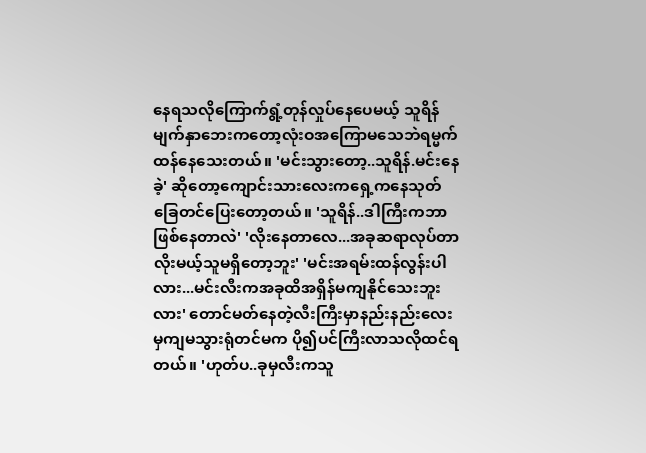နေရသလိုကြောက်ရွံ့တုန်လှုပ်နေပေမယ့် သူရိန်မျက်နှာဘေးကတော့လုံးဝအကြောမသေဘဲရမ္မက်ထန်နေသေးတယ်။ 'မင်းသွားတော့..သူရိန်.မင်းနေခဲ့' ဆိုတော့ကျောင်းသားလေးကရှေ့ကနေသုတ်ခြေတင်ပြေးတော့တယ်။ 'သူရိန်..ဒါကြီးကဘာဖြစ်နေတာလဲ' 'လိုးနေတာလေ...အခုဆရာလုပ်တာလိုးမယ့်သူမရှိတော့ဘူး' 'မင်းအရမ်းထန်လွန်းပါလား...မင်းလီးကအခုထိအရှိန်မကျနိုင်သေးဘူးလား' တောင်မတ်နေတဲ့လီးကြီးမှာနည်းနည်းလေးမှကျမသွားရုံတင်မက ပို၍ပင်ကြီးလာသလိုထင်ရတယ်။ 'ဟုတ်ပ..ခုမှလီးကသူ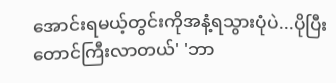အောင်းရမယ့်တွင်းကိုအနံ့ရသွားပုံပဲ...ပိုပြီးတောင်ကြီးလာတယ်' 'ဘာ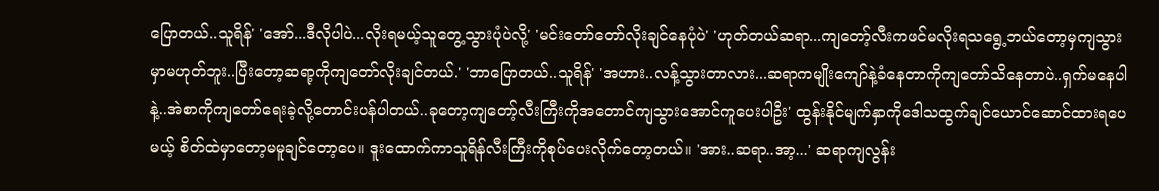ပြောတယ်..သူရိန်' 'အော်...ဒီလိုပါပဲ...လိုးရမယ့်သူတွေ့သွားပုံပဲလို့' 'မင်းတော်တော်လိုးချင်နေပုံပဲ' 'ဟုတ်တယ်ဆရာ...ကျတော့်လီးကဖင်မလိုးရသရွေ့ဘယ်တော့မှကျသွားမှာမဟုတ်ဘူး..ပြီးတော့ဆရာ့ကိုကျတော်လိုးချင်တယ်.' 'ဘာပြောတယ်..သူရိန်' 'အဟား..လန့်သွားတာလား...ဆရာကမျိုးကျော်နဲ့ခံနေတာကိုကျတော်သိနေတာပဲ..ရှက်မနေပါနဲ့..အဲစာကိုကျတော်ရေးခဲ့လို့တောင်းပန်ပါတယ်..ခုတော့ကျတော့်လီးကြီးကိုအတောင်ကျသွားအောင်ကူပေးပါဦး' ထွန်းနိုင်မျက်နှာကိုဒေါသထွက်ချင်ယောင်ဆောင်ထားရပေမယ့် စိတ်ထဲမှာတော့မမူချင်တော့ပေ။ ဒူးထောက်ကာသူရိန်လီးကြီးကိုစုပ်ပေးလိုက်တော့တယ်။ 'အား..ဆရာ..အာ့...' ဆရာကျလွန်း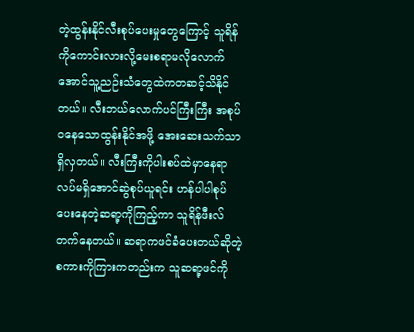တဲ့ထွန်းနိုင်လီးစုပ်ပေးမှုတွေကြောင့် သူရိန်ကိုကောင်းလားလို့မေးစရာမလိုလောက်အောင်သူ့ညဉ်းသံတွေထဲကတဆင့်သိနိုင်တယ်။ လီးဘယ်လောက်ပင်ကြီးကြီး အစုပ်ဝနေသောထွန်းနိုင်အဖို့ အေးဆေးသက်သာရှိလှတယ်။ လီးကြီးကိုပါးစပ်ထဲမှာနေရာလပ်မရှိအောင်ဆွဲစုပ်ယူရင်း ဟန်ပါပါစုပ်ပေးနေတဲ့ဆရာ့ကိုကြည့်ကာ သူရိန်ဖီးလ်တက်နေတယ်။ ဆရာကဖင်ခံပေးတယ်ဆိုတဲ့စကားကိုကြားကတည်းက သူဆရာ့ဖင်ကို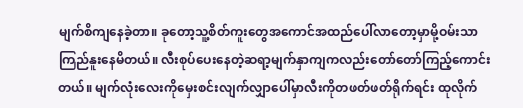မျက်စိကျနေခဲ့တာ။ ခုတော့သူ့စိတ်ကူးတွေအကောင်အထည်ပေါ်လာတော့မှာမို့ဝမ်းသာကြည်နူးနေမိတယ်။ လီးစုပ်ပေးနေတဲ့ဆရာ့မျက်နှာကျကလည်းတော်တော်ကြည့်ကောင်းတယ်။ မျက်လုံးလေးကိုမှေးစင်းလျက်လျှာပေါ်မှာလီးကိုတဖတ်ဖတ်ရိုက်ရင်း ထုလိုက်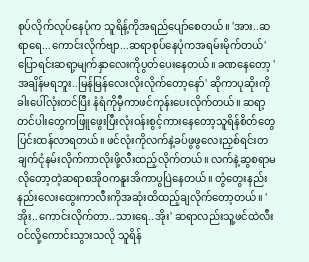စုပ်လိုက်လုပ်နေပုံက သူရိန့်ကိုအရည်ပျော်စေတယ်။ 'အား..ဆရာရေ...ကောင်းလိုက်ဗျာ...ဆရာစုပ်နေပုံကအရမ်းမိုက်တယ်' ပြောရင်းဆရာ့မျက်နှာလေးကိုပွတ်ပေးနေတယ်။ ခဏနေတော့ 'အချိန်မရဘူး..မြန်မြန်လေးလိုးလိုက်တော့နော်' ဆိုကာပုဆိုးကိုခါးပေါ်လုံးတင်ပြီး နံရံကိုမှီကာဖင်ကုန်းပေးလိုက်တယ်။ ဆရာ့တင်ပါးတွေကဖြူဖွေးပြီးလုံးဝန်းစွင့်ကားနေတော့သူရိန်စိတ်တွေပြင်းထန်လာရတယ်။ ဖင်လုံးကိုလက်နဲ့ခပ်ဖွဖွလေးညှစ်ရင်းတချက်ငုံနမ်းလိုက်ကာလိုးဖို့လီးထည့်လိုက်တယ်။ လက်နဲ့ဆွစရာမလိုတော့တဲ့ဆရာစအိုဝကနူးအိကာပွပြဲနေတယ်။ တွံတွေးနည်းနည်းလေးထွေးကာလီးကိုအဆုံးထိထည့်ချလိုက်တော့တယ်။ 'အိုး..ကောင်းလိုက်တာ..သားရေ..အိုး' ဆရာလည်းသူ့ဖင်ထဲလီးဝင်လို့ကောင်းသွားသလို သူရိန်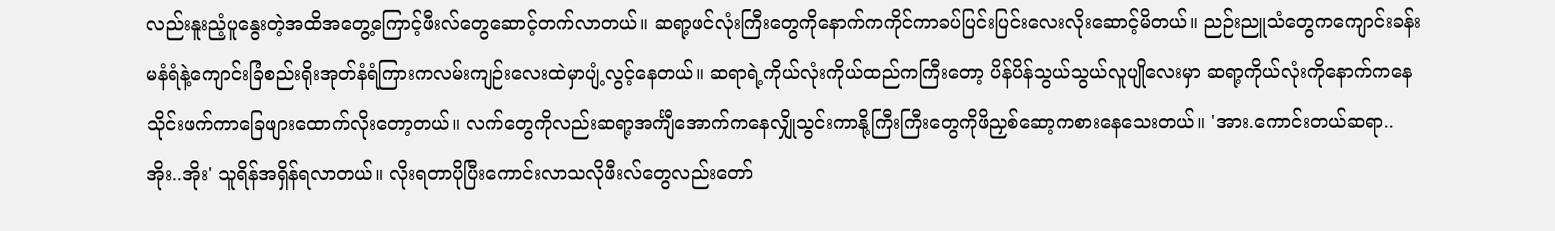လည်းနူးညံ့ပူနွေးတဲ့အထိအတွေ့ကြောင့်ဖီးလ်တွေဆောင့်တက်လာတယ်။ ဆရာ့ဖင်လုံးကြီးတွေကိုနောက်ကကိုင်ကာခပ်ပြင်းပြင်းလေးလိုးဆောင့်မိတယ်။ ညဉ်းညူသံတွေကကျောင်းခန်းမနံရံနဲ့ကျောင်းခြံစည်းရိုးအုတ်နံရံကြားကလမ်းကျဉ်းလေးထဲမှာပျံ့လွင့်နေတယ်။ ဆရာရဲ့ကိုယ်လုံးကိုယ်ထည်ကကြီးတော့ ပိန်ပိန်သွယ်သွယ်လူပျိုလေးမှာ ဆရာ့ကိုယ်လုံးကိုနောက်ကနေသိုင်းဖက်ကာခြေဖျားထောက်လိုးတော့တယ်။ လက်တွေကိုလည်းဆရာ့အင်္ကျီအောက်ကနေလျှိုသွင်းကာနို့ကြီးကြီးတွေကိုဖိညှစ်ဆော့ကစားနေသေးတယ်။ 'အား.ကောင်းတယ်ဆရာ..အိုး..အိုး' သူရိန်အရှိန်ရလာတယ်။ လိုးရတာပိုပြီးကောင်းလာသလိုဖီးလ်တွေလည်းတော်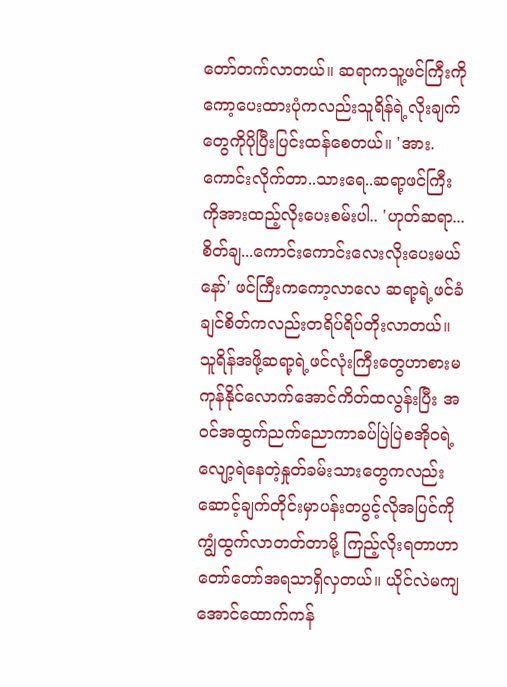တော်တက်လာတယ်။ ဆရာကသူ့ဖင်ကြီးကိုကော့ပေးထားပုံကလည်းသူရိန်ရဲ့လိုးချက်တွေကိုပိုပြီးပြင်းထန်စေတယ်။ 'အား.ကောင်းလိုက်တာ..သားရေ..ဆရာ့ဖင်ကြီးကိုအားထည့်လိုးပေးစမ်းပါ.. 'ဟုတ်ဆရာ...စိတ်ချ...ကောင်းကောင်းလေးလိုးပေးမယ်နော်' ဖင်ကြီးကကော့လာလေ ဆရာ့ရဲ့ဖင်ခံချင်စိတ်ကလည်းတရိပ်ရိပ်တိုးလာတယ်။ သူရိန်အဖို့ဆရာ့ရဲ့ဖင်လုံးကြီးတွေဟာစားမကုန်နိုင်လောက်အောင်ကိတ်ထလွန်းပြီး အဝင်အထွက်ညက်ညောကာခပ်ပြဲပြဲစအိုဝရဲ့လျော့ရဲနေတဲ့နှုတ်ခမ်းသားတွေကလည်းဆောင့်ချက်တိုင်းမှာပန်းတပွင့်လိုအပြင်ကိုကျွံထွက်လာတတ်တာမို့ ကြည့်လိုးရတာဟာတော်တော်အရသာရှိလှတယ်။ ယိုင်လဲမကျအောင်ထောက်ကန်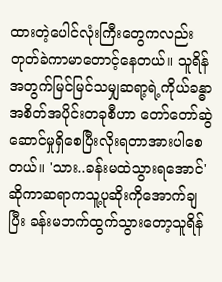ထားတဲ့ပေါင်လုံးကြီးတွေကလည်းတုတ်ခဲကာမာတောင့်နေတယ်။ သူရိန်အတွက်မြင်မြင်သမျှဆရာ့ရဲ့ကိုယ်ခန္ဓာအစိတ်အပိုင်းတခုစီဟာ တော်တော်ဆွဲဆောင်မှုရှိစေပြီးလိုးရတာအားပါစေတယ်။ 'သား..ခန်းမထဲသွားရအောင်' ဆိုကာဆရာကသူ့ပုဆိုးကိုအောက်ချပြီး ခန်းမဘက်ထွက်သွားတော့သူရိန်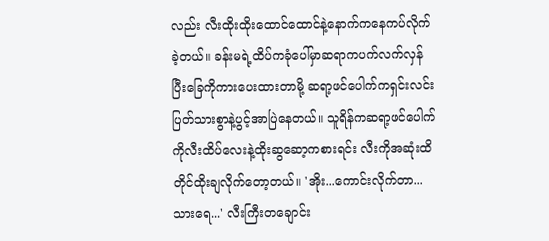လည်း လီးထိုးထိုးထောင်ထောင်နဲ့နောက်ကနေကပ်လိုက်ခဲ့တယ်။ ခန်းမရဲ့ထိပ်ကခုံပေါ်မှာဆရာကပက်လက်လှန်ပြီးခြေကိုကားပေးထားတာမို့ ဆရာ့ဖင်ပေါက်ကရှင်းလင်းပြတ်သားစွာနဲ့ပွင့်အာပြဲနေတယ်။ သူရိန်ကဆရာ့ဖင်ပေါက်ကိုလီးထိပ်လေးနဲ့ထိုးဆွဆော့ကစားရင်း လီးကိုအဆုံးထိတိုင်ထိုးချလိုက်တော့တယ်။ 'အိုး...ကောင်းလိုက်တာ...သားရေ...' လီးကြီးတချောင်း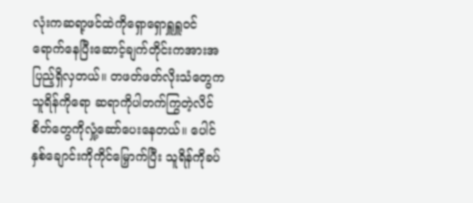လုံးကဆရာ့ဖင်ထဲကိုရှောရှောရှူရှူဝင်ရောက်နေပြီးဆောင့်ချက်တိုင်းကအားအပြည့်ရှိလှတယ်။ တဖတ်ဖတ်လိုးသံတွေကသူရိန်ကိုရော ဆရာကိုပါတက်ကြွတဲ့လိင်စိတ်တွေကိုလှုံ့ဆော်ပေးနေတယ်။ ပေါင်နှစ်ချောင်းကိုကိုင်မြှောက်ပြီး သူရိန်ကိုခပ်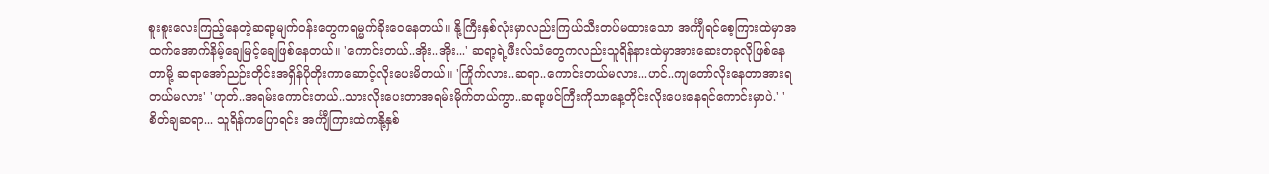စူးစူးလေးကြည့်နေတဲ့ဆရာ့မျက်ဝန်းတွေကရမ္မက်ခိုးဝေနေတယ်။ နို့ကြီးနှစ်လုံးမှာလည်းကြယ်သီးတပ်မထားသော အင်္ကျီရင်စေ့ကြားထဲမှာအထက်အောက်နိမ့်ချေမြင့်ချေဖြစ်နေတယ်။ 'ကောင်းတယ်..အိုး..အိုး...' ဆရာ့ရဲ့ဖီးလ်သံတွေကလည်းသူရိန်နားထဲမှာအားဆေးတခုလိုဖြစ်နေတာမို့ ဆရာအော်ညဉ်းတိုင်းအရှိန်ပိုတိုးကာဆောင့်လိုးပေးမိတယ်။ 'ကြိုက်လား..ဆရာ..ကောင်းတယ်မလား...ဟင်..ကျတော်လိုးနေတာအားရတယ်မလား' 'ဟုတ်..အရမ်းကောင်းတယ်..သားလိုးပေးတာအရမ်းမိုက်တယ်ကွာ..ဆရာ့ဖင်ကြီးကိုသာနေ့တိုင်းလိုးပေးနေရင်ကောင်းမှာပဲ.' 'စိတ်ချဆရာ... သူရိန်ကပြောရင်း အင်္ကျီကြားထဲကနို့နှစ်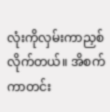လုံးကိုလှမ်းကာညှစ်လိုက်တယ်။ အိစက်ကာတင်း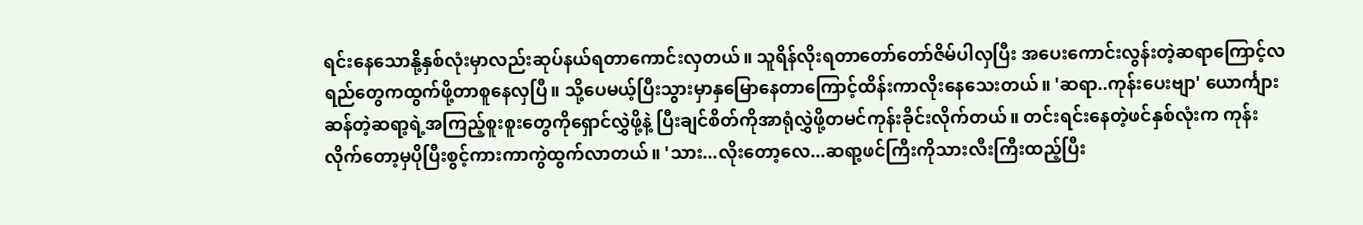ရင်းနေသောနို့နှစ်လုံးမှာလည်းဆုပ်နယ်ရတာကောင်းလှတယ်။ သူရိန်လိုးရတာတော်တော်ဇိမ်ပါလှပြီး အပေးကောင်းလွန်းတဲ့ဆရာကြောင့်လရည်တွေကထွက်ဖို့တာစူနေလှပြီ။ သို့ပေမယ့်ပြီးသွားမှာနှမြောနေတာကြောင့်ထိန်းကာလိုးနေသေးတယ်။ 'ဆရာ..ကုန်းပေးဗျာ' ယောင်္ကျားဆန်တဲ့ဆရာ့ရဲ့အကြည့်စူးစူးတွေကိုရှောင်လွှဲဖို့နဲ့ ပြီးချင်စိတ်ကိုအာရုံလွှဲဖို့တမင်ကုန်းခိုင်းလိုက်တယ်။ တင်းရင်းနေတဲ့ဖင်နှစ်လုံးက ကုန်းလိုက်တော့မှပိုပြီးစွင့်ကားကာကွဲထွက်လာတယ်။ 'သား...လိုးတော့လေ...ဆရာ့ဖင်ကြီးကိုသားလီးကြီးထည့်ပြီး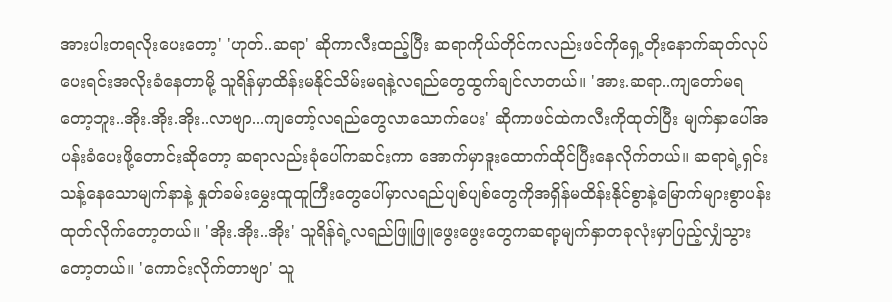အားပါးတရလိုးပေးတော့' 'ဟုတ်..ဆရာ' ဆိုကာလီးထည့်ပြီး ဆရာကိုယ်တိုင်ကလည်းဖင်ကိုရှေ့တိုးနောက်ဆုတ်လုပ်ပေးရင်းအလိုးခံနေတာမို့ သူရိန်မှာထိန်းမနိုင်သိမ်းမရနဲ့လရည်တွေထွက်ချင်လာတယ်။ 'အား.ဆရာ..ကျတော်မရတော့ဘူး..အိုး.အိုး.အိုး..လာဗျာ...ကျတော့်လရည်တွေလာသောက်ပေး' ဆိုကာဖင်ထဲကလီးကိုထုတ်ပြီး မျက်နှာပေါ်အပန်းခံပေးဖို့တောင်းဆိုတော့ ဆရာလည်းခုံပေါ်ကဆင်းကာ အောက်မှာဒူးထောက်ထိုင်ပြီးနေလိုက်တယ်။ ဆရာရဲ့ရှင်းသန့်နေသောမျက်နာနဲ့ နှုတ်ခမ်းမွှေးထူထူကြီးတွေပေါ်မှာလရည်ပျစ်ပျစ်တွေကိုအရှိန်မထိန်းနိုင်စွာနဲ့မြောက်များစွာပန်းထုတ်လိုက်တော့တယ်။ 'အိုး.အိုး..အိုး' သူရိန်ရဲ့လရည်ဖြူဖြူဖွေးဖွေးတွေကဆရာ့မျက်နှာတခုလုံးမှာပြည့်လျှံသွားတော့တယ်။ 'ကောင်းလိုက်တာဗျာ' သူ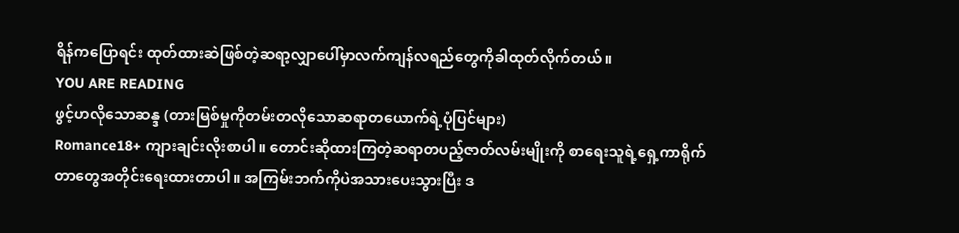ရိန်ကပြောရင်း ထုတ်ထားဆဲဖြစ်တဲ့ဆရာ့လျှာပေါ်မှာလက်ကျန်လရည်တွေကိုခါထုတ်လိုက်တယ်။
YOU ARE READING
ဖွင့်ဟလိုသောဆန္ဒ (တားမြစ်မှုကိုတမ်းတလိုသောဆရာတယောက်ရဲ့ပုံပြင်များ)
Romance18+ ကျားချင်းလိုးစာပါ။ တောင်းဆိုထားကြတဲ့ဆရာတပည့်ဇာတ်လမ်းမျိုးကို စာရေးသူရဲ့ရှေ့ကာရိုက်တာတွေအတိုင်းရေးထားတာပါ။ အကြမ်းဘက်ကိုပဲအသားပေးသွားပြီး ဒ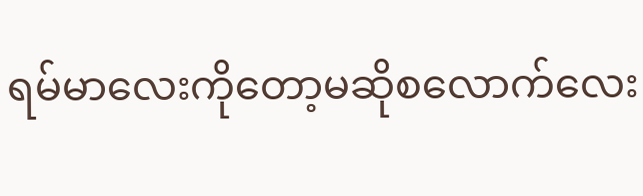ရမ်မာလေးကိုတော့မဆိုစလောက်လေး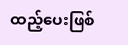ထည့်ပေးဖြစ်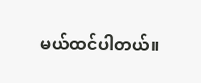မယ်ထင်ပါတယ်။